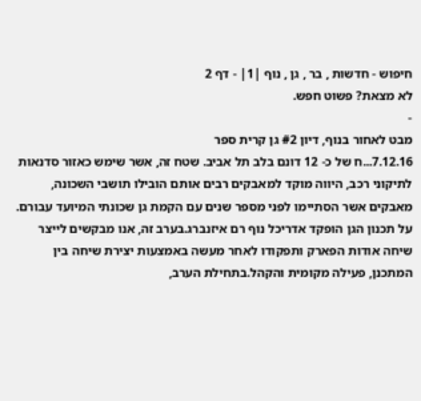חיפוש - חדשות , בר , גן , נוף |1| - דף 2
לא מצאת? פשוט חפש.
-
מבט לאחור בנוף, דיון #2 גן קרית ספר
7.12.16...ח של כ- 12 דונם בלב תל אביב. שטח זה, אשר שימש כאזור סדנאות לתיקוני רכב, היווה מוקד למאבקים רבים אותם הובילו תושבי השכונה, מאבקים אשר הסתיימו לפני מספר שנים עם הקמת גן שכונתי המיועד עבורם. על תכנון הגן הופקד אדריכל נוף רם איזנברג.בערב זה, אנו מבקשים לייצר שיחה אודות הפארק ותפקודו לאחר מעשה באמצעות יצירת שיחה בין המתכנן, פעילה מקומית והקהל.בתחילת הערב,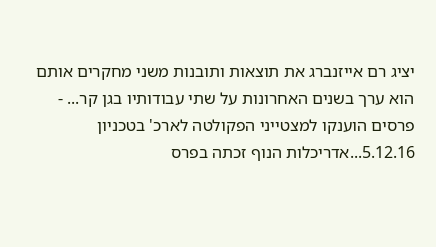יציג רם אייזנברג את תוצאות ותובנות משני מחקרים אותם הוא ערך בשנים האחרונות על שתי עבודותיו בגן קר... -
פרסים הוענקו למצטייני הפקולטה לארכ' בטכניון
5.12.16...אדריכלות הנוף זכתה בפרס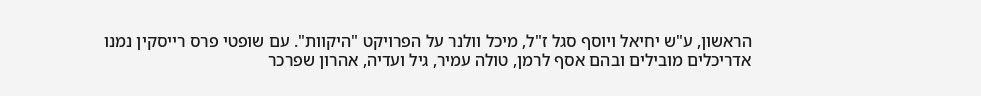הראשון, ע"ש יחיאל ויוסף סגל ז"ל, מיכל וולנר על הפרויקט "היקוות". עם שופטי פרס רייסקין נמנו אדריכלים מובילים ובהם אסף לרמן, טולה עמיר, גיל ועדיה, אהרון שפרכר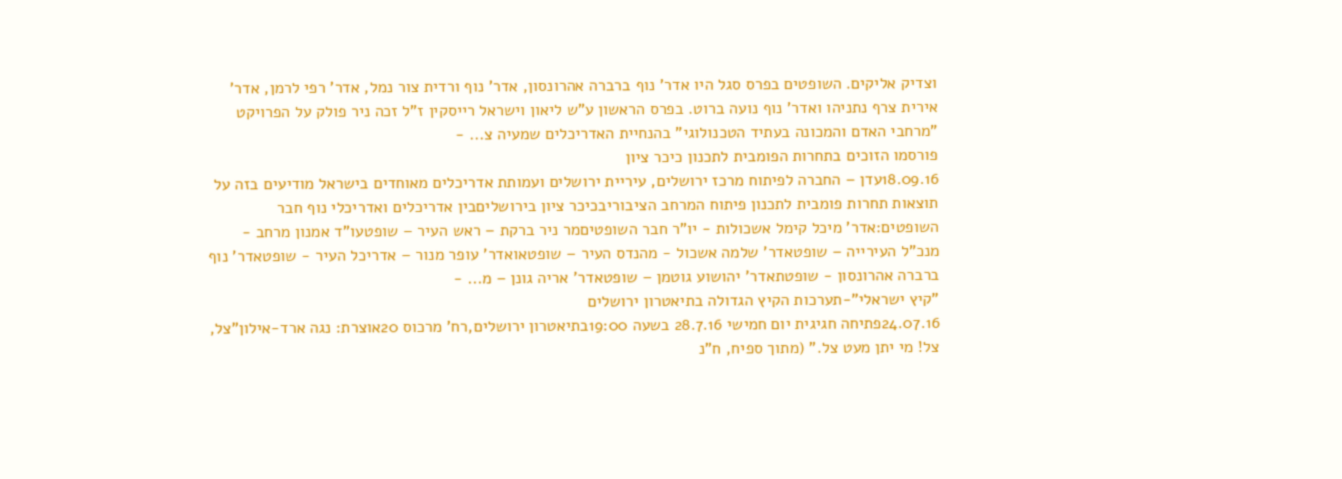וצדיק אליקים. השופטים בפרס סגל היו אדר' נוף ברברה אהרונסון, אדר' נוף ורדית צור נמל, אדר' רפי לרמן, אדר' אירית צרף נתניהו ואדר' נוף נועה ברוט. בפרס הראשון ע"ש ליאון וישראל רייסקין ז"ל זכה ניר פולק על הפרויקט "מרחבי האדם והמכונה בעתיד הטכנולוגי" בהנחיית האדריכלים שמעיה צ... -
פורסמו הזוכים בתחרות הפומבית לתכנון כיכר ציון
18.09.16עדן – החברה לפיתוח מרכז ירושלים, עיריית ירושלים ועמותת אדריכלים מאוחדים בישראל מודיעים בזה על תוצאות תחרות פומבית לתכנון פיתוח המרחב הציבוריבכיכר ציון בירושליםבין אדריכלים ואדריכלי נוף חבר השופטים:אדר' מיכל קימל אשכולות - יו"ר חבר השופטיםמר ניר ברקת – ראש העיר – שופטעו"ד אמנון מרחב - מנכ"ל העירייה – שופטאדר' שלמה אשכול - מהנדס העיר – שופטאואדר' עופר מנור – אדריכל העיר - שופטאדר' נוף ברברה אהרונסון - שופטתאדר' יהושוע גוטמן – שופטאדר' אריה גונן – מ... -
"קיץ ישראלי"-תערכות הקיץ הגדולה בתיאטרון ירושלים
24.07.16פתיחה חגיגית יום חמישי 28.7.16 בשעה 19:00בתיאטרון ירושלים,רח' מרכוס 20אוצרת: נגה ארד-אילון"צל, צל! מי יתן מעט צל." (מתוך ספיח, ח"נ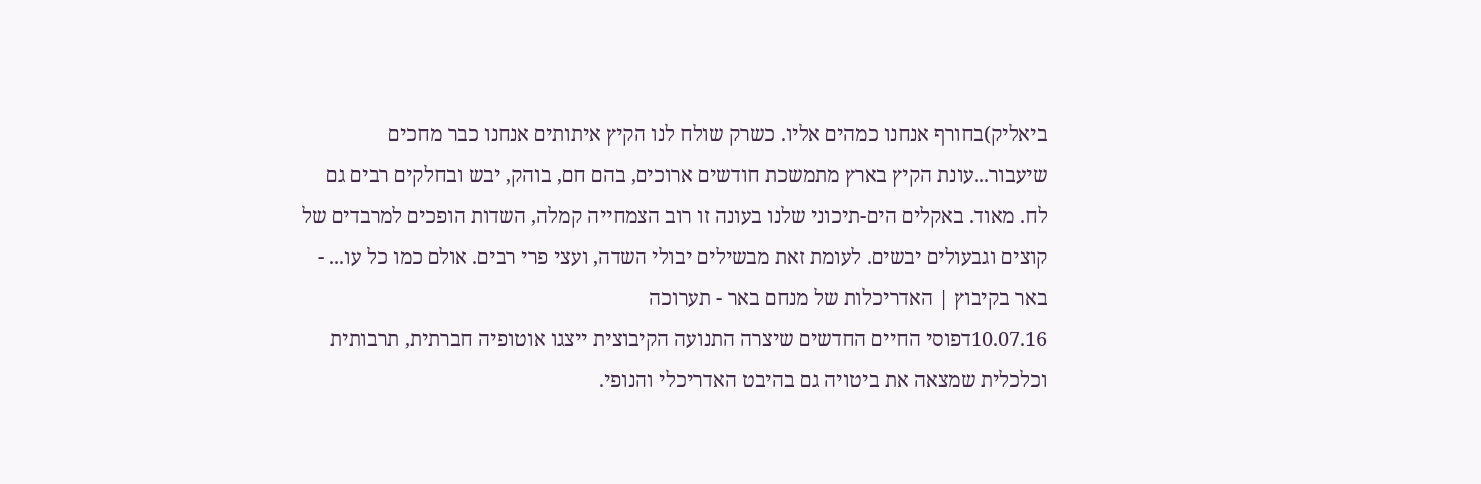ביאליק)בחורף אנחנו כמהים אליו. כשרק שולח לנו הקיץ איתותים אנחנו כבר מחכים שיעבור...עונת הקיץ בארץ מתמשכת חודשים ארוכים, בהם חם, בוהק, יבש ובחלקים רבים גם לח. מאוד. באקלים הים-תיכוני שלנו בעונה זו רוב הצמחייה קמלה, השדות הופכים למרבדים של קוצים וגבעולים יבשים. לעומת זאת מבשילים יבולי השדה, ועצי פרי רבים. אולם כמו כל עו... -
באר בקיבוץ | האדריכלות של מנחם באר - תערוכה
10.07.16דפוסי החיים החדשים שיצרה התנועה הקיבוצית ייצגו אוטופיה חברתית, תרבותית וכלכלית שמצאה את ביטויה גם בהיבט האדריכלי והנופי.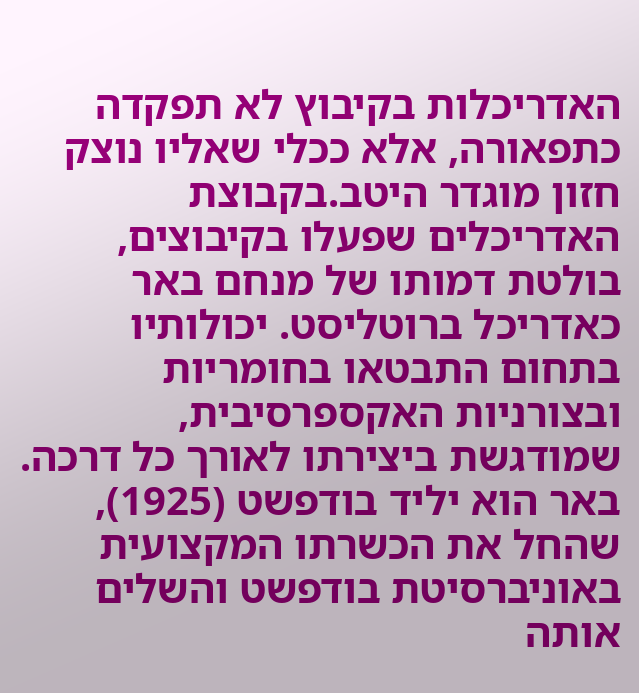האדריכלות בקיבוץ לא תפקדה כתפאורה, אלא ככלי שאליו נוצק חזון מוגדר היטב.בקבוצת האדריכלים שפעלו בקיבוצים, בולטת דמותו של מנחם באר כאדריכל ברוטליסט. יכולותיו בתחום התבטאו בחומריות ובצורניות האקספרסיבית, שמודגשת ביצירתו לאורך כל דרכה. באר הוא יליד בודפשט (1925), שהחל את הכשרתו המקצועית באוניברסיטת בודפשט והשלים אותה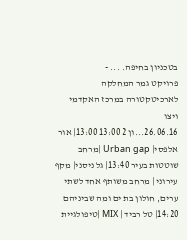בטכניון בחיפה. ... -
פרויקט גמר המחלקה לארכיטקטורה במרכז האקדמי ויצו
26.06.16...ון 2 13:00 13:00| אור אלפסי| Urban gap |מרחב שוטטות בעיר 13:40| גל ניסני| מקף עירוני | מרחב משותף אחד לשתי ערים, חולון בת ים ומה שביניהם 14:20| טל רביד | MIX |טיפולגיית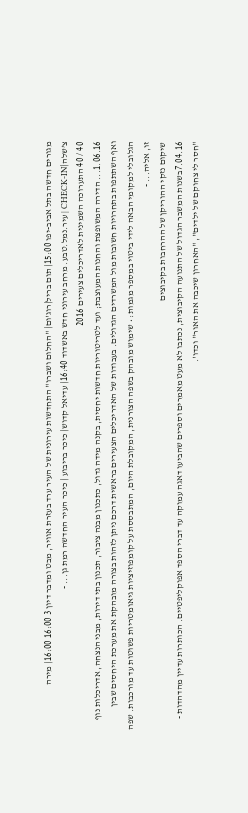מגורים חדשה בתל אביב-יפו 15:00| תום בריל|רוג'ום| "החלום ושברו" התחדשות עירונית של העיר ערד בעזרת אוויר, מבט ומדבר דיון 3 16:00 16:00| מירה צ’שלה|CHECK-IN | עיר.נמל.טבע. מרחב עירוני חדש באשדוד 16:40| עדיאל קדוש| כיכר בריבוע | כיכר העיר החדשה רמת גן... -
40 / 40 התערוכה השמינית לאדריכלים צעירים 2016
1.06.16... הדירה המשופצת והחנות המעוצבת; ועד לטריטוריות חדשות יחסית, בקנה מידה גדול, כתכנון מבנה ציבור, תכנון בתי דירות, מבני הנצחה, אדריכלות נוף ואף השתתפות בתחרויות חשובות מול המשרדים הגדולים. בעבודות של האדריכלים הצעירים בראשית דרכם ניתן לזהות בצורה מובהקת את מערכת היחסים שבין הגלובלי למקומי הבאה לידי ביטוי במספר מגמות: • שימוש מובהק בשפה הצורנית, המקובלת היום, המתבססת על קומפוזיציות גיאומטריות פשוטות עד מורכבות. שפה זו, אליה... -
שיקום נזקי ההוריקן של ההרחבות בקיבוצים
7.04.16בשנות המשבר הגדול של התנועה הקיבוצית, נכתבו לא מעט מאמרים וספרים שהביעו דאגה עמוקה עד דברי הספד אפוקליפטיים. הכותרות עדיין מהדהדות - "חסר לי צחוקם של ילדים", "האחרון שיכבה את האור" וכדו'.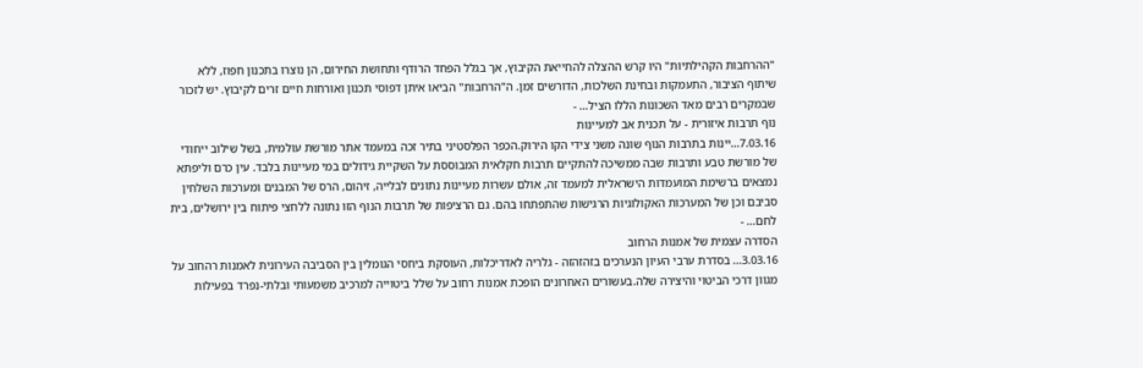"ההרחבות הקהילתיות" היו קרש ההצלה להחייאת הקיבוץ, אך בגלל הפחד הרודף ותחושת החירום, הן נוצרו בתכנון חפוז, ללא שיתוף הציבור, התעמקות ובחינת השלכות, הדורשים זמן. ה"הרחבות" הביאו איתן דפוסי תכנון ואורחות חיים זרים לקיבוץ. יש לזכור שבמקרים רבים מאד השכונות הללו הציל... -
נוף תרבות איזורית - על תכנית אב למעיינות
7.03.16...יינות בתרבות הנוף שונה משני צידי הקו הירוק.הכפר הפלסטיני בתיר זכה במעמד אתר מורשת עולמית, בשל שילוב ייחודי של מורשת טבע ותרבות שבה ממשיכה להתקיים תרבות חקלאית המבוססת על השקיית גידולים במי מעיינות בלבד. עין כרם וליפתא נמצאים ברשימת המועמדות הישראלית למעמד זה, אולם עשרות מעיינות נתונים לבלייה, זיהום, הרס של המבנים ומערכות השלחין סביבם וכן של המערכות האקולוגיות הרגישות שהתפתחו בהם. גם הרציפות של תרבות הנוף הזו נתונה ללחצי פיתוח בין ירושלים, בית לחם... -
הסדרה עצמית של אמנות הרחוב
3.03.16... בסדרת ערבי העיון הנערכים בזהזהזה - גלריה לאדריכלות, העוסקת ביחסי הגומלין בין הסביבה העירונית לאמנות רהחוב על מגוון דרכי הביטוי והיצירה שלה.בעשורים האחרונים הופכת אמנות רחוב על שלל ביטוייה למרכיב משמעותי ובלתי-נפרד בפעילות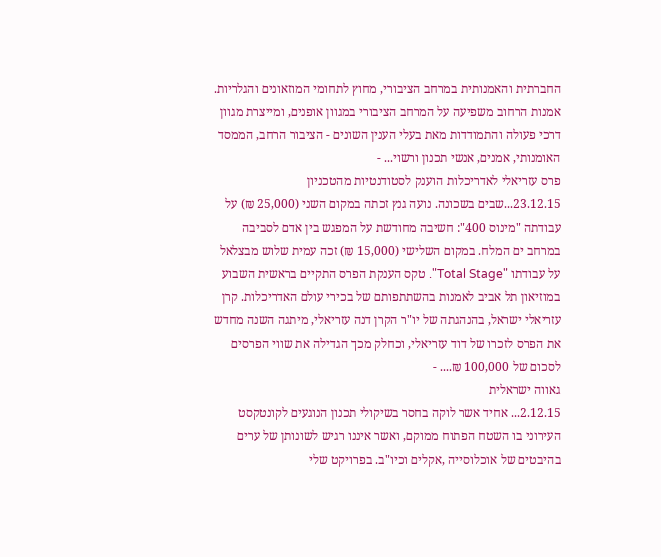החברתית והאמנותית במרחב הציבורי, מחוץ לתחומי המוזאונים והגלריות. אמנות הרחוב משפיעה על המרחב הציבורי במגוון אופנים, ומייצרת מגוון דרכי פעולה והתמודדות מאת בעלי הענין השונים - הציבור הרחב, הממסד האומנותי, אמנים, אנשי תכנון ורשוי... -
פרס עזריאלי לאדריכלות הוענק לסטודנטיות מהטכניון
23.12.15...שבים בשכונה. נועה גנץ זכתה במקום השני (25,000 ₪) על עבודתה "מינוס 400": חשיבה מחודשת על המפגש בין אדם לסביבה במרחב ים המלח. במקום השלישי (15,000 ₪) זכה עמית שלוש מבצלאל על עבודתו "Total Stage". טקס הענקת הפרס התקיים בראשית השבוע במוזיאון תל אביב לאמנות בהשתתפותם של בכירי עולם האדריכלות. קרן עזריאלי ישראל, בהנהגתה של יו"ר הקרן דנה עזריאלי, מיתגה השנה מחדש את הפרס לזכרו של דוד עזריאלי, וכחלק מכך הגדילה את שווי הפרסים לסכום של 100,000 ₪.... -
גאווה ישראלית
2.12.15... אחיד אשר לוקה בחסר בשיקולי תכנון הנוגעים לקונטקסט העירוני בו השטח הפתוח ממוקם, ואשר איננו רגיש לשונותן של ערים בהיבטים של אוכלוסייה ,אקלים וכיו"ב. בפרויקט שלי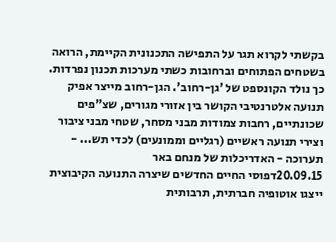בקשתי לקרוא תגר על התפישה התכנונית הקיימת, הרואה בשטחים הפתוחים וברחובות כשתי מערכות תכנון נפרדות. כך נולד הקונספט של 'גן-רחוב'. הגן-רחוב מייצר אפיק תנועה אלטרנטיבי הקושר בין אזורי מגורים, שצ"פים שכונתיים, רחבות צמודות מבני מסחר, שטחי מבני ציבור וצירי תנועה ראשיים (רגליים וממונעים) לכדי תש... -
תערוכה - האדריכלות של מנחם באר
20.09.15דפוסי החיים החדשים שיצרה התנועה הקיבוצית ייצגו אוטופיה חברתית, תרבותית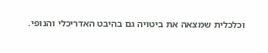וכלכלית שמצאה את ביטויה גם בהיבט האדריכלי והנופי.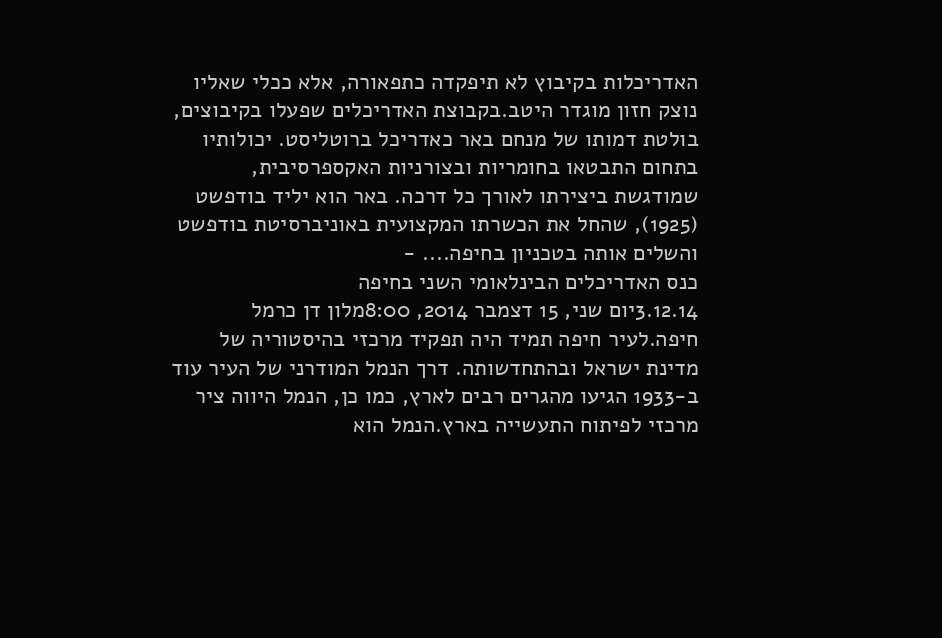האדריכלות בקיבוץ לא תיפקדה כתפאורה, אלא ככלי שאליו נוצק חזון מוגדר היטב.בקבוצת האדריכלים שפעלו בקיבוצים, בולטת דמותו של מנחם באר כאדריכל ברוטליסט. יכולותיו בתחום התבטאו בחומריות ובצורניות האקספרסיבית, שמודגשת ביצירתו לאורך כל דרכה. באר הוא יליד בודפשט (1925), שהחל את הכשרתו המקצועית באוניברסיטת בודפשט והשלים אותה בטכניון בחיפה.... -
כנס האדריכלים הבינלאומי השני בחיפה
3.12.14יום שני, 15 דצמבר 2014, 8:00מלון דן כרמל חיפה.לעיר חיפה תמיד היה תפקיד מרכזי בהיסטוריה של מדינת ישראל ובהתחדשותה. דרך הנמל המודרני של העיר עוד ב-1933 הגיעו מהגרים רבים לארץ, כמו כן, הנמל היווה ציר מרכזי לפיתוח התעשייה בארץ.הנמל הוא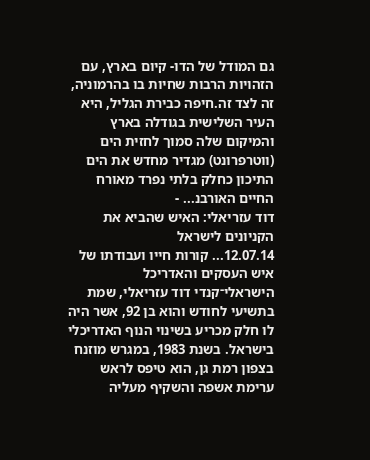גם המודל של הדו- קיום בארץ, עם הזהויות הרבות שחיות בו בהרמוניה, זה לצד זה.חיפה כבירת הגליל, היא העיר השלישית בגודלה בארץ והמיקום שלה סמוך לחזית הים (ווטרפרונט) מגדיר מחדש את הים התיכון כחלק בלתי נפרד מאורח החיים האורבנ... -
דוד עזריאלי: האיש שהביא את הקניונים לישראל
12.07.14... קורות חייו ועבודתו של איש העסקים והאדריכל הישראלי־קנדי דוד עזריאלי, שמת בתשיעי לחודש והוא בן 92, אשר היה לו חלק מכריע בשינוי הנוף האדריכלי בישראל. בשנת 1983, במגרש מוזנח בצפון רמת גן, הוא טיפס לראש ערימת אשפה והשקיף מעליה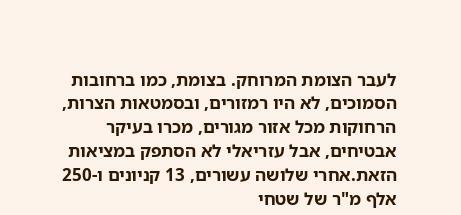לעבר הצומת המרוחק. בצומת, כמו ברחובות הסמוכים, לא היו רמזורים, ובסמטאות הצרות, הרחוקות מכל אזור מגורים, מכרו בעיקר אבטיחים, אבל עזריאלי לא הסתפק במציאות הזאת.אחרי שלושה עשורים, 13 קניונים ו-250 אלף מ"ר של שטחי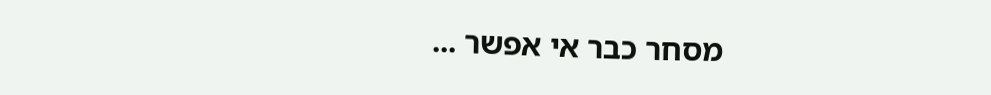מסחר כבר אי אפשר ...